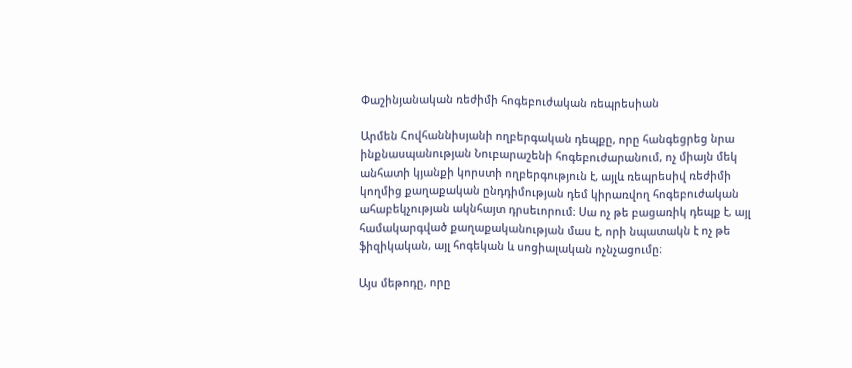Փաշինյանական ռեժիմի հոգեբուժական ռեպրեսիան

Արմեն Հովհաննիսյանի ողբերգական դեպքը, որը հանգեցրեց նրա ինքնասպանության Նուբարաշենի հոգեբուժարանում, ոչ միայն մեկ անհատի կյանքի կորստի ողբերգություն է, այլև ռեպրեսիվ ռեժիմի կողմից քաղաքական ընդդիմության դեմ կիրառվող հոգեբուժական ահաբեկչության ակնհայտ դրսեւորում։ Սա ոչ թե բացառիկ դեպք է, այլ համակարգված քաղաքականության մաս է, որի նպատակն է ոչ թե ֆիզիկական, այլ հոգեկան և սոցիալական ոչնչացումը։

Այս մեթոդը, որը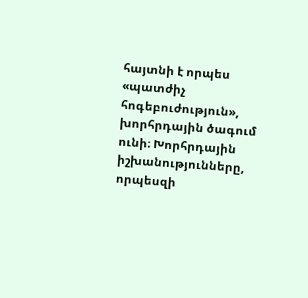հայտնի է որպես «պատժիչ հոգեբուժություն», խորհրդային ծագում ունի։ Խորհրդային իշխանությունները, որպեսզի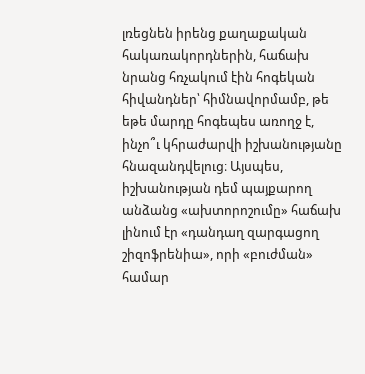լռեցնեն իրենց քաղաքական հակառակորդներին, հաճախ նրանց հռչակում էին հոգեկան հիվանդներ՝ հիմնավորմամբ, թե եթե մարդը հոգեպես առողջ է, ինչո՞ւ կհրաժարվի իշխանությանը հնազանդվելուց։ Այսպես, իշխանության դեմ պայքարող անձանց «ախտորոշումը» հաճախ լինում էր «դանդաղ զարգացող շիզոֆրենիա», որի «բուժման» համար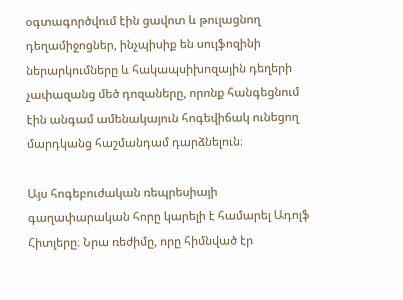օգտագործվում էին ցավոտ և թուլացնող դեղամիջոցներ, ինչպիսիք են սուլֆոզինի ներարկումները և հակապսիխոզային դեղերի չափազանց մեծ դոզաները, որոնք հանգեցնում էին անգամ ամենակայուն հոգեվիճակ ունեցող մարդկանց հաշմանդամ դարձնելուն։

Այս հոգեբուժական ռեպրեսիայի գաղափարական հորը կարելի է համարել Ադոլֆ Հիտլերը։ Նրա ռեժիմը, որը հիմնված էր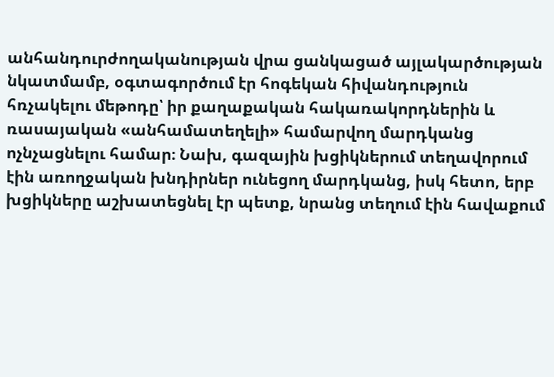անհանդուրժողականության վրա ցանկացած այլակարծության նկատմամբ, օգտագործում էր հոգեկան հիվանդություն հռչակելու մեթոդը՝ իր քաղաքական հակառակորդներին և ռասայական «անհամատեղելի» համարվող մարդկանց ոչնչացնելու համար։ Նախ, գազային խցիկներում տեղավորում էին առողջական խնդիրներ ունեցող մարդկանց, իսկ հետո, երբ խցիկները աշխատեցնել էր պետք, նրանց տեղում էին հավաքում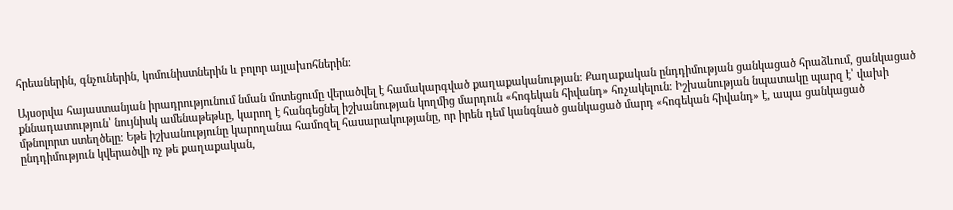հրեաներին, գնչուներին, կոմունիստներին և բոլոր այլախոհներին։

Այսօրվա հայաստանյան իրադրությունում նման մոտեցումը վերածվել է համակարգված քաղաքականության։ Քաղաքական ընդդիմության ցանկացած հրաձևում, ցանկացած քննադատություն՝ նույնիսկ ամենաթեթևը, կարող է հանգեցնել իշխանության կողմից մարդուն «հոգեկան հիվանդ» հռչակելուն։ Իշխանության նպատակը պարզ է՝ վախի մթնոլորտ ստեղծելը։ Եթե իշխանությունը կարողանա համոզել հասարակությանը, որ իրեն դեմ կանգնած ցանկացած մարդ «հոգեկան հիվանդ» է, ապա ցանկացած ընդդիմություն կվերածվի ոչ թե քաղաքական,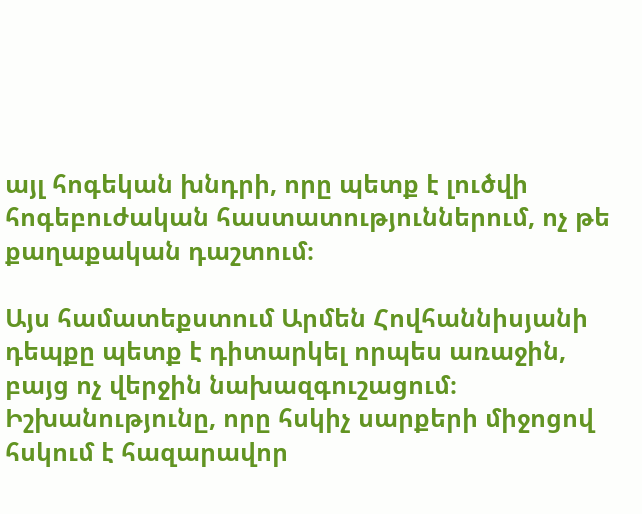այլ հոգեկան խնդրի, որը պետք է լուծվի հոգեբուժական հաստատություններում, ոչ թե քաղաքական դաշտում։

Այս համատեքստում Արմեն Հովհաննիսյանի դեպքը պետք է դիտարկել որպես առաջին, բայց ոչ վերջին նախազգուշացում։ Իշխանությունը, որը հսկիչ սարքերի միջոցով հսկում է հազարավոր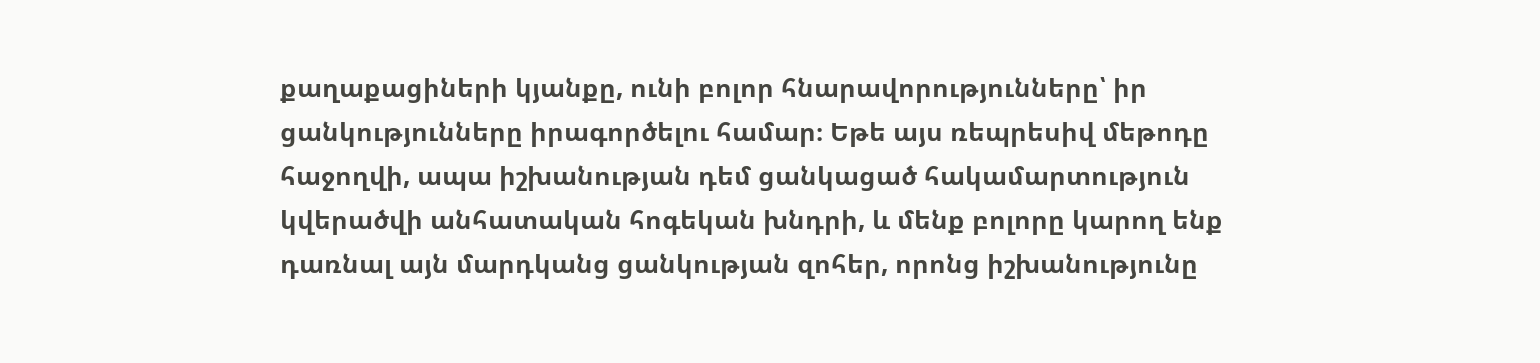քաղաքացիների կյանքը, ունի բոլոր հնարավորությունները՝ իր ցանկությունները իրագործելու համար։ Եթե այս ռեպրեսիվ մեթոդը հաջողվի, ապա իշխանության դեմ ցանկացած հակամարտություն կվերածվի անհատական հոգեկան խնդրի, և մենք բոլորը կարող ենք դառնալ այն մարդկանց ցանկության զոհեր, որոնց իշխանությունը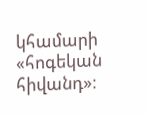կհամարի «հոգեկան հիվանդ»։